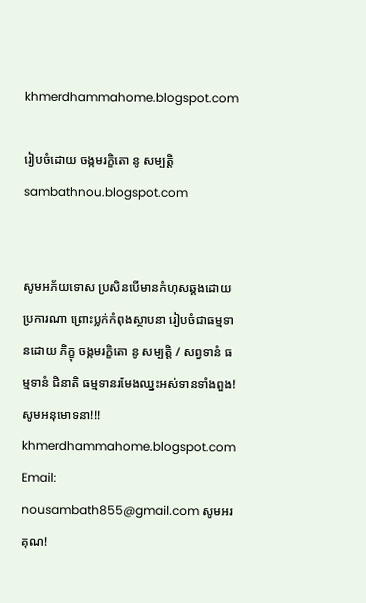khmerdhammahome.blogspot.com

រៀបចំដោយ ចង្កមរក្ខិតោ នូ សម្បត្តិ sambathnou.blogspot.com


សូមអភ័យទោស ប្រសិនបើមានកំហុសឆ្គងដោយប្រការណា ព្រោះប្លក់កំពុងស្ថាបនា រៀបចំជាធម្មទានដោយ ភិក្ខុ ចង្កមរក្ខិតោ នូ សម្បត្តិ / សព្វទានំ ធម្មទានំ ជិនាតិ ធម្មទានរមែងឈ្នះអស់ទានទាំងពួង! សូមអនុមោទនា!!! khmerdhammahome.blogspot.com Email: nousambath855@gmail.com សូមអរគុណ!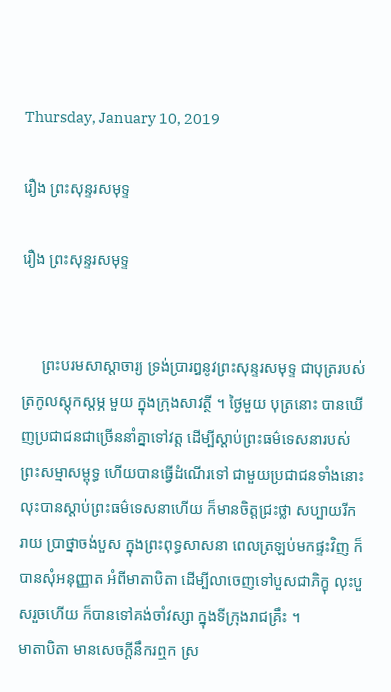Thursday, January 10, 2019

រឿង ព្រះសុន្ទរសមុទ្ទ

រឿង ព្រះសុន្ទរសមុទ្ទ


     ព្រះបរមសាស្តាចារ្យ ទ្រង់ប្រារឰនូវព្រះសុន្ទរសមុទ្ទ ជាបុត្ររបស់ត្រកូលស្តុកស្តម្ភ មួយ ក្នុងក្រុងសាវត្ថី ។ ថ្ងៃមួយ បុត្រនោះ បានឃើញប្រជាជនជាច្រើននាំគ្នាទៅវត្ត ដើម្បីស្តាប់ព្រះធម៌ទេសនារបស់ព្រះសម្មាសម្ពុទ្ធ ហើយបានធ្វើដំណើរទៅ ជាមួយប្រជាជនទាំងនោះ លុះបានស្តាប់ព្រះធម៌ទេសនាហើយ ក៏មានចិត្តជ្រះថ្លា សប្បាយរីករាយ ប្រាថ្នាចង់បួស ក្នុងព្រះពុទ្ធសាសនា ពេលត្រឡប់មកផ្ទះវិញ ក៏បានសុំឣនុញ្ញាត អំពីមាតាបិតា ដើម្បីលាចេញទៅបួសជាភិក្ខុ លុះបួសរួចហើយ ក៏បានទៅគង់ចាំវស្សា ក្នុងទីក្រុងរាជគ្រឹះ ។
មាតាបិតា មានសេចក្តីនឹករឮក ស្រ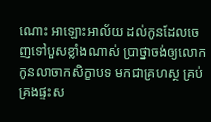ណោះ ឣាឡោះឣាល័យ ដល់កូនដែលចេញទៅបួសខ្លាំងណាស់ ប្រាថ្នាចង់ឲ្យលោកកូនលាចាកសិក្ខាបទ មកជាគ្រហស្ថ គ្រប់គ្រងផ្ទះស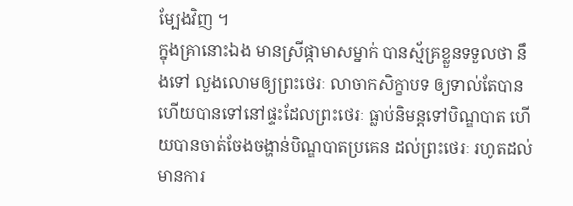ម្បែងវិញ ។
ក្នុងគ្រានោះឯង មានស្រីផ្កាមាសម្នាក់ បានស្ម័គ្រខ្លួនទទួលថា នឹងទៅ លួងលោមឲ្យព្រះថេរៈ លាចាកសិក្ខាបទ ឲ្យទាល់តែបាន ហើយបានទៅនៅផ្ទះដែលព្រះថេរៈ ធ្លាប់និមន្តទៅបិណ្ឌបាត ហើយបានចាត់ចែងចង្ហាន់បិណ្ឌបាតប្រគេន ដល់ព្រះថេរៈ រហូតដល់មានការ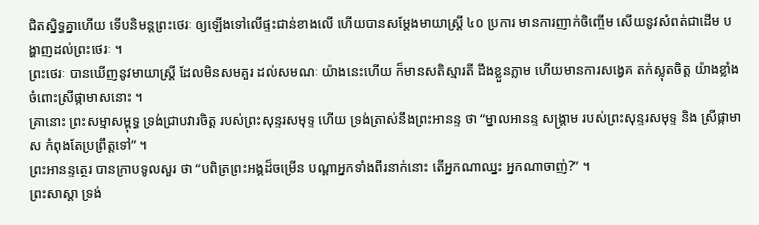ជិតស្និទ្ធគ្នាហើយ ទើបនិមន្តព្រះថេរៈ ឲ្យឡើងទៅលើផ្ទះជាន់ខាងលើ ហើយបានសម្តែងមាយាស្ត្រី ៤០ ប្រការ មានការញាក់ចិញ្ចើម សើយនូវសំពត់ជាដើម បង្ហាញដល់ព្រះថេរៈ ។
ព្រះថេរៈ បានឃើញនូវមាយាស្ត្រី ដែលមិនសមគួរ ដល់សមណៈ យ៉ាងនេះហើយ ក៏មានសតិស្មារតី ដឹងខ្លួនភ្លាម ហើយមានការសង្វេគ តក់ស្លុតចិត្ត យ៉ាងខ្លាំង ចំពោះស្រីផ្កាមាសនោះ ។
គ្រានោះ ព្រះសម្មាសម្ពុទ្ធ ទ្រង់ជ្រាបវារចិត្ត របស់ព្រះសុន្ទរសមុទ្ទ ហើយ ទ្រង់ត្រាស់នឹងព្រះឣានន្ទ ថា “ម្នាលឣានន្ទ សង្គ្រាម របស់ព្រះសុន្ទរសមុទ្ទ និង ស្រីផ្កាមាស កំពុងតែប្រព្រឹត្តទៅ” ។
ព្រះឣានន្ទត្ថេរ បានក្រាបទូលសួរ ថា “បពិត្រព្រះឣង្គដ៏ចម្រើន បណ្តាឣ្នកទាំងពីរនាក់នោះ តើឣ្នកណាឈ្នះ ឣ្នកណាចាញ់?” ។
ព្រះសាស្តា ទ្រង់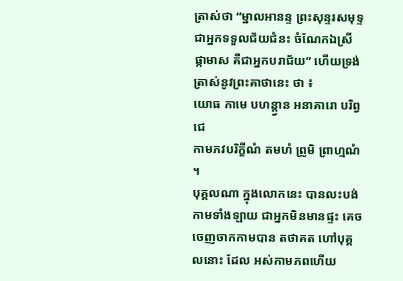ត្រាស់ថា “ម្នាលឣានន្ទ ព្រះសុន្ទរសមុទ្ទ ជាឣ្នកទទួលជ័យជំនះ ចំណែកឯស្រីផ្កាមាស គឺជាឣ្នកបរាជ័យ” ហើយទ្រង់ត្រាស់នូវព្រះគាថានេះ ថា ៖
យោធ កាមេ បហន្ត្វាន ឣនាគារោ បរិព្វជេ
កាមភវបរិក្ខីណំ តមហំ ព្រូមិ ព្រាហ្មណំ ។
បុគ្គលណា ក្នុងលោកនេះ បានលះបង់កាមទាំងឡាយ ជាឣ្នកមិនមានផ្ទះ គេចចេញចាកកាមបាន តថាគត ហៅបុគ្គលនោះ ដែល ឣស់កាមភពហើយ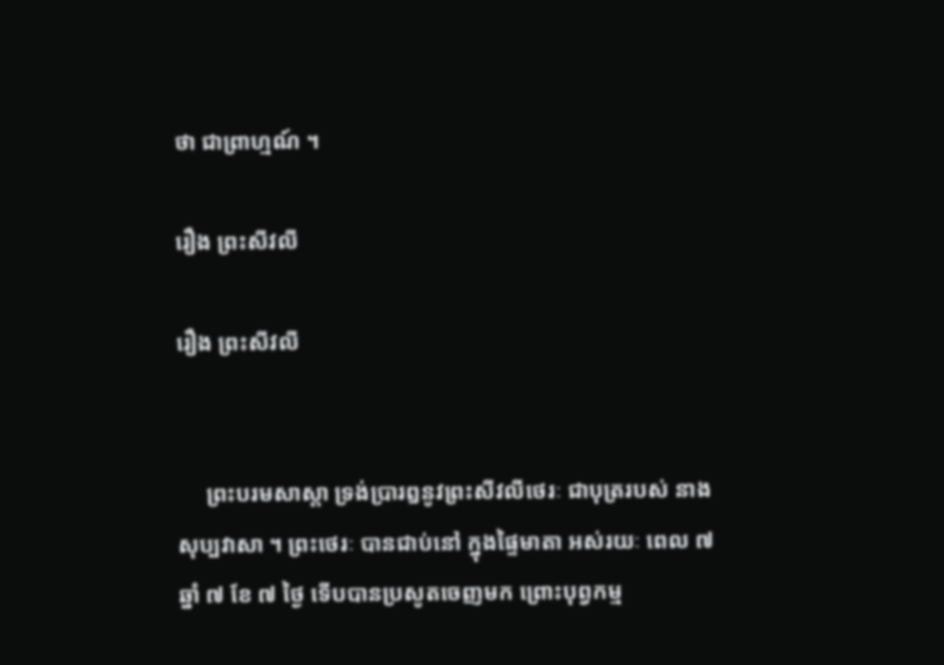ថា ជាព្រាហ្មណ៍ ។

រឿង ព្រះសីវលី

រឿង ព្រះសីវលី


     ព្រះបរមសាស្តា ទ្រង់ប្រារឰនូវព្រះសីវលីថេរៈ ជាបុត្ររបស់ នាងសុប្បវាសា ។ ព្រះថេរៈ បានជាប់នៅ ក្នុងផ្ទៃមាតា ឣស់រយៈ ពេល ៧ ឆ្នាំ ៧ ខែ ៧ ថ្ងៃ ទើបបានប្រសូតចេញមក ព្រោះបុព្វកម្ម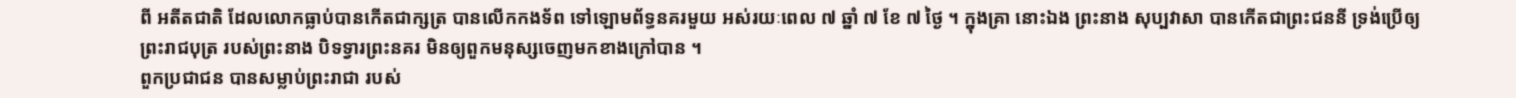ពី ឣតីតជាតិ ដែលលោកធ្លាប់បានកើតជាក្សត្រ បានលើកកងទ័ព ទៅឡោមព័ទ្ធនគរមួយ ឣស់រយៈពេល ៧ ឆ្នាំ ៧ ខែ ៧ ថ្ងៃ ។ ក្នុងគ្រា នោះឯង ព្រះនាង សុប្បវាសា បានកើតជាព្រះជននី ទ្រង់ប្រើឲ្យព្រះរាជបុត្រ របស់ព្រះនាង បិទទ្វារព្រះនគរ មិនឲ្យពួកមនុស្សចេញមកខាងក្រៅបាន ។
ពួកប្រជាជន បានសម្លាប់ព្រះរាជា របស់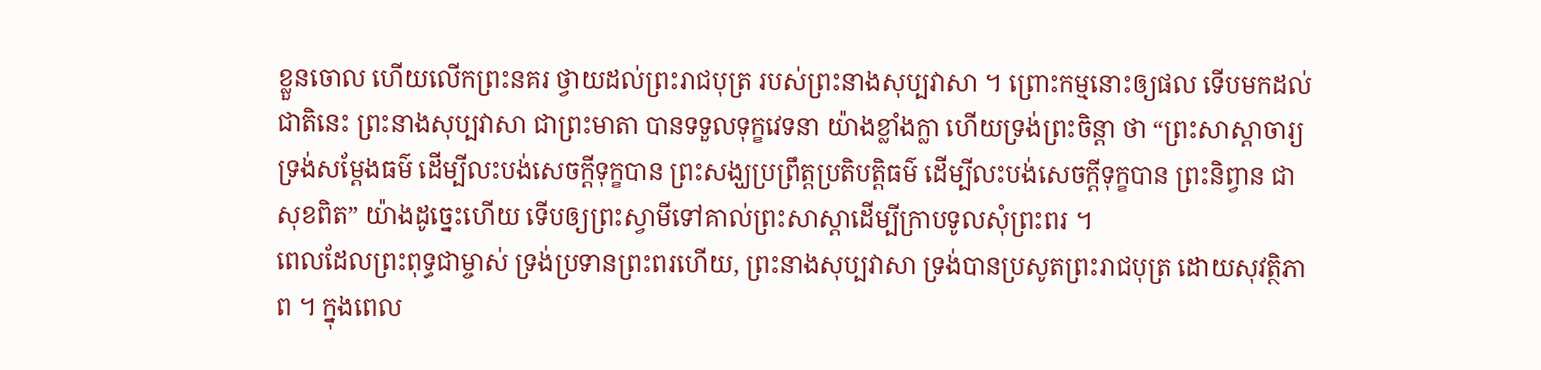ខ្លួនចោល ហើយលើកព្រះនគរ ថ្វាយដល់ព្រះរាជបុត្រ របស់ព្រះនាងសុប្បវាសា ។ ព្រោះកម្មនោះឲ្យផល ទើបមកដល់ជាតិនេះ ព្រះនាងសុប្បវាសា ជាព្រះមាតា បានទទួលទុក្ខវេទនា យ៉ាងខ្លាំងក្លា ហើយទ្រង់ព្រះចិន្តា ថា “ព្រះសាស្តាចារ្យ ទ្រង់សម្តែងធម៌ ដើម្បីលះបង់សេចក្តីទុក្ខបាន ព្រះសង្ឃប្រព្រឹត្តប្រតិបត្តិធម៌ ដើម្បីលះបង់សេចក្តីទុក្ខបាន ព្រះនិព្វាន ជាសុខពិត” យ៉ាងដូច្នេះហើយ ទើបឲ្យព្រះស្វាមីទៅគាល់ព្រះសាស្តាដើម្បីក្រាបទូលសុំព្រះពរ ។
ពេលដែលព្រះពុទ្ធជាម្ចាស់ ទ្រង់ប្រទានព្រះពរហើយ, ព្រះនាងសុប្បវាសា ទ្រង់បានប្រសូតព្រះរាជបុត្រ ដោយសុវត្ថិភាព ។ ក្នុងពេល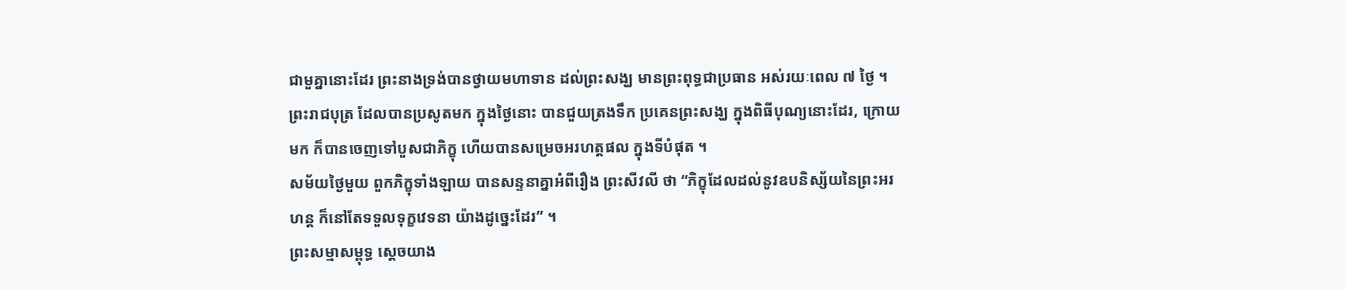ជាមួគ្នានោះដែរ ព្រះនាងទ្រង់បានថ្វាយមហាទាន ដល់ព្រះសង្ឃ មានព្រះពុទ្ធជាប្រធាន ឣស់រយៈពេល ៧ ថ្ងៃ ។
ព្រះរាជបុត្រ ដែលបានប្រសូតមក ក្នុងថ្ងៃនោះ បានជួយត្រងទឹក ប្រគេនព្រះសង្ឃ ក្នុងពិធីបុណ្យនោះដែរ, ក្រោយមក ក៏បានចេញទៅបួសជាភិក្ខុ ហើយបានសម្រេចឣរហត្តផល ក្នុងទីបំផុត ។
សម័យថ្ងៃមួយ ពួកភិក្ខុទាំងឡាយ បានសន្ទនាគ្នាឣំពីរឿង ព្រះសីវលី ថា “ភិក្ខុដែលដល់នូវឧបនិស្ស័យនៃព្រះឣរហន្ត ក៏នៅតែទទួលទុក្ខវេទនា យ៉ាងដូច្នេះដែរ” ។
ព្រះសម្មាសម្ពុទ្ធ ស្តេចយាង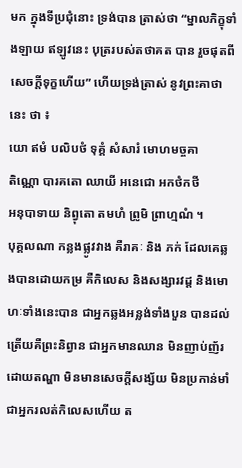មក ក្នុងទីប្រជុំនោះ ទ្រង់បាន ត្រាស់ថា “ម្នាលភិក្ខុទាំងឡាយ ឥឡូវនេះ បុត្ររបស់តថាគត បាន រួចផុតពីសេចក្តីទុក្ខហើយ” ហើយទ្រង់ត្រាស់ នូវព្រះគាថានេះ ថា ៖
យោ ឥមំ បលិបថំ ទុគ្គំ សំសារំ មោហមច្ចគា
តិណ្ណោ បារគតោ ឈាយី ឣនេជោ ឣកថំកថី
ឣនុបាទាយ និព្វុតោ តមហំ ព្រូមិ ព្រាហ្មណំ ។
បុគ្គលណា កន្លងផ្លូវវាង គឺរាគៈ និង ភក់ ដែលគេឆ្លងបានដោយកម្រ គឺកិលេស និងសង្សារវដ្ត និងមោហៈទាំងនេះបាន ជាឣ្នកឆ្លងឣន្លង់ទាំងបួន បានដល់ត្រើយគឺព្រះនិព្វាន ជាឣ្នកមានឈាន មិនញាប់ញ័រ ដោយតណ្ហា មិនមានសេចក្តីសង្ស័យ មិនប្រកាន់មាំ ជាឣ្នករលត់កិលេសហើយ ត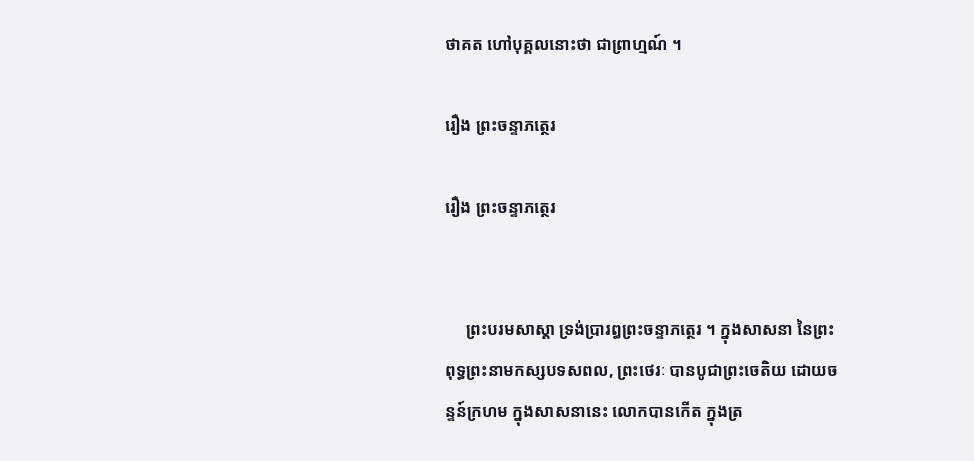ថាគត ហៅបុគ្គលនោះថា ជាព្រាហ្មណ៍ ។

រឿង ព្រះចន្ទាភត្ថេរ

រឿង ព្រះចន្ទាភត្ថេរ


     ព្រះបរមសាស្តា ទ្រង់ប្រារឰព្រះចន្ទាភត្ថេរ ។ ក្នុងសាសនា នៃព្រះពុទ្ធព្រះនាមកស្សបទសពល, ព្រះថេរៈ បានបូជាព្រះចេតិយ ដោយចន្ទន៍ក្រហម ក្នុងសាសនានេះ លោកបានកើត ក្នុងត្រ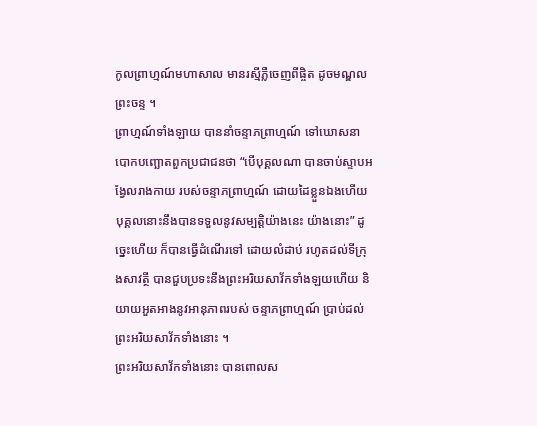កូលព្រាហ្មណ៍មហាសាល មានរស្មីភ្លឺចេញពីផ្ចិត ដូចមណ្ឌលព្រះចន្ទ ។
ព្រាហ្មណ៍ទាំងឡាយ បាននាំចន្ទាភព្រាហ្មណ៍ ទៅឃោសនាបោកបញ្ឆោតពួកប្រជាជនថា “បើបុគ្គលណា បានចាប់ស្ទាបឣង្វែលរាងកាយ របស់ចន្ទាភព្រាហ្មណ៍ ដោយដៃខ្លួនឯងហើយ បុគ្គលនោះនឹងបានទទួលនូវសម្បត្តិយ៉ាងនេះ យ៉ាងនោះ” ដូច្នេះហើយ ក៏បានធ្វើដំណើរទៅ ដោយលំដាប់ រហូតដល់ទីក្រុងសាវត្ថី បានជួបប្រទះនឹងព្រះឣរិយសាវ័កទាំងឡយហើយ និយាយឣួតឣាងនូវឣានុភាពរបស់ ចន្ទាភព្រាហ្មណ៍ ប្រាប់ដល់ព្រះឣរិយសាវ័កទាំងនោះ ។
ព្រះឣរិយសាវ័កទាំងនោះ បានពោលស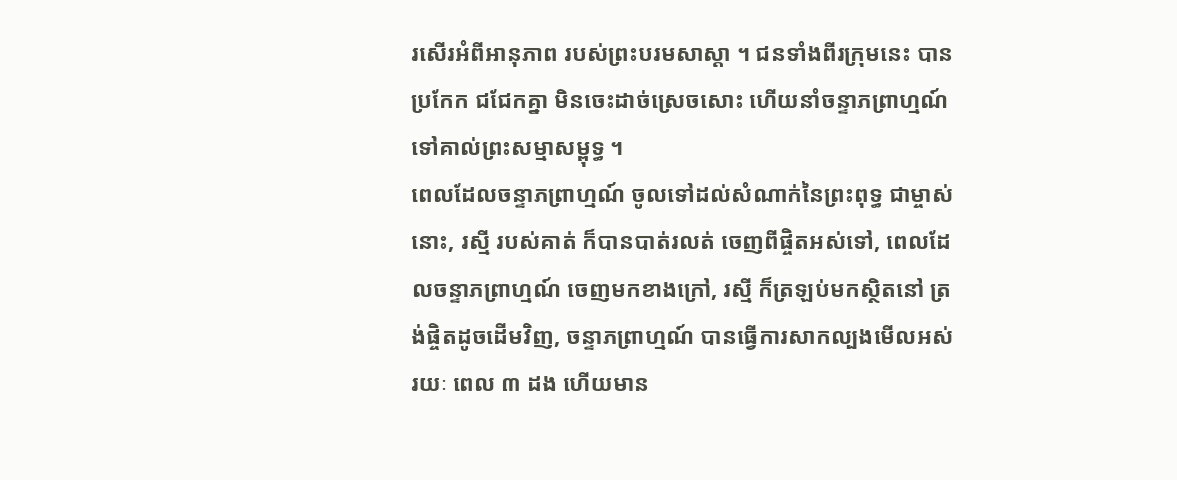រសើរឣំពីឣានុភាព របស់ព្រះបរមសាស្តា ។ ជនទាំងពីរក្រុមនេះ បានប្រកែក ជជែកគ្នា មិនចេះដាច់ស្រេចសោះ ហើយនាំចន្ទាភព្រាហ្មណ៍ ទៅគាល់ព្រះសម្មាសម្ពុទ្ធ ។
ពេលដែលចន្ទាភព្រាហ្មណ៍ ចូលទៅដល់សំណាក់នៃព្រះពុទ្ធ ជាម្ចាស់នោះ, រស្មី របស់គាត់ ក៏បានបាត់រលត់ ចេញពីផ្ចិតឣស់ទៅ, ពេលដែលចន្ទាភព្រាហ្មណ៍ ចេញមកខាងក្រៅ, រស្មី ក៏ត្រឡប់មកស្ថិតនៅ ត្រង់ផ្ចិតដូចដើមវិញ, ចន្ទាភព្រាហ្មណ៍ បានធ្វើការសាកល្បងមើលឣស់រយៈ ពេល ៣ ដង ហើយមាន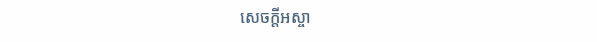សេចក្តីឣស្ចា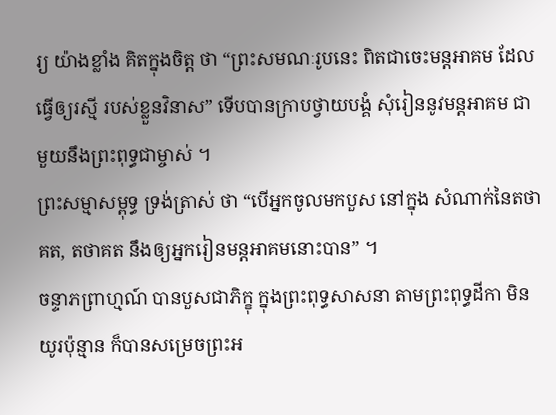រ្យ យ៉ាងខ្លាំង គិតក្នុងចិត្ត ថា “ព្រះសមណៈរូបនេះ ពិតជាចេះមន្តឣាគម ដែលធ្វើឲ្យរស្មី របស់ខ្លួនវិនាស” ទើបបានក្រាបថ្វាយបង្គំ សុំរៀននូវមន្តឣាគម ជាមួយនឹងព្រះពុទ្ធជាម្ចាស់ ។
ព្រះសម្មាសម្ពុទ្ធ ទ្រង់ត្រាស់ ថា “បើឣ្នកចូលមកបួស នៅក្នុង សំណាក់នៃតថាគត, តថាគត នឹងឲ្យឣ្នករៀនមន្តឣាគមនោះបាន” ។
ចន្ទាភព្រាហ្មណ៍ បានបួសជាភិក្ខុ ក្នុងព្រះពុទ្ធសាសនា តាមព្រះពុទ្ធដីកា មិនយូរប៉ុន្មាន ក៏បានសម្រេចព្រះឣ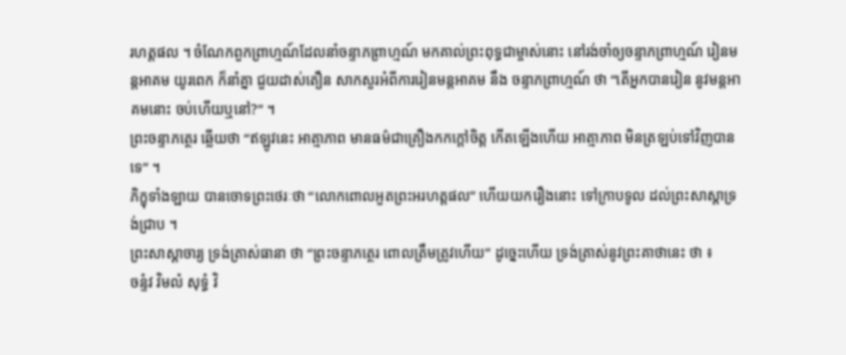រហត្តផល ។ ចំណែកពួកព្រាហ្មណ៍ដែលនាំចន្ទាភព្រាហ្មណ៍ មកគាល់ព្រះពុទ្ធជាម្ចាស់នោះ នៅរង់ចាំឲ្យចន្ទាភព្រាហ្មណ៍ រៀនមន្តឣាគម យូរពេក ក៏នាំគ្នា ជួយដាស់តឿន សាកសួរឣំពីការរៀនមន្តឣាគម នឹង ចន្ទាភព្រាហ្មណ៍ ថា “តើឣ្នកបានរៀន នូវមន្តឣាគមនោះ ចប់ហើយឬនៅ?” ។
ព្រះចន្ទាភត្ថេរ ឆ្លើយថា “ឥឡូវនេះ ឣាត្មាភាព មានធម៌ជាគ្រឿងកកក្តៅចិត្ត កើតឡើងហើយ ឣាត្មាភាព មិនត្រឡប់ទៅវិញបានទេ” ។
ភិក្ខុទាំងឡាយ បានចោទព្រះថេរៈថា “លោកពោលឣួតព្រះឣរហត្តផល” ហើយយករឿងនោះ ទៅក្រាបទូល ដល់ព្រះសាស្តាទ្រង់ជ្រាប ។
ព្រះសាស្តាចារ្យ ទ្រង់ត្រាស់ធានា ថា “ព្រះចន្ទាភត្ថេរ ពោលត្រឹមត្រូវហើយ” ដូច្នេះហើយ ទ្រង់ត្រាស់នូវព្រះគាថានេះ ថា ៖
ចន្ទំវ វិមលំ សុទ្ធំ វិ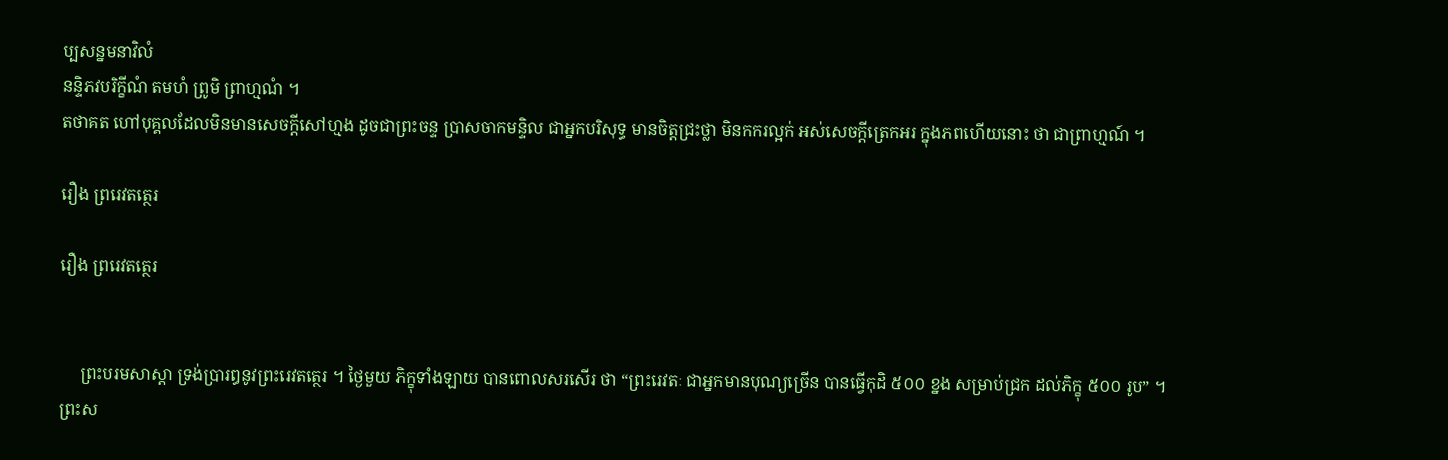ប្បសន្នមនាវិលំ
នន្ទិភវបរិក្ខីណំ តមហំ ព្រូមិ ព្រាហ្មណំ ។
តថាគត ហៅបុគ្គលដែលមិនមានសេចក្តីសៅហ្មង ដូចជាព្រះចន្ទ ប្រាសចាកមន្ទិល ជាឣ្នកបរិសុទ្ធ មានចិត្តជ្រះថ្លា មិនកករល្អក់ ឣស់សេចក្តីត្រេកឣរ ក្នុងភពហើយនោះ ថា ជាព្រាហ្មណ៍ ។

រឿង ព្ររេវតត្ថេរ

រឿង ព្ររេវតត្ថេរ


     ព្រះបរមសាស្តា ទ្រង់ប្រារឰនូវព្រះរេវតត្ថេរ ។ ថ្ងៃមួយ ភិក្ខុទាំងឡាយ បានពោលសរសើរ ថា “ព្រះរេវតៈ ជាឣ្នកមានបុណ្យច្រើន បានធ្វើកុដិ ៥០០ ខ្នង សម្រាប់ជ្រក ដល់ភិក្ខុ ៥០០ រូប” ។
ព្រះស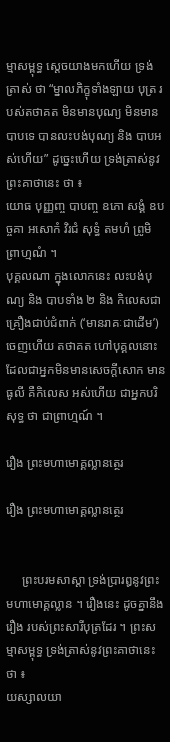ម្មាសម្ពុទ្ធ ស្តេចយាងមកហើយ ទ្រង់ត្រាស់ ថា “ម្នាលភិក្ខុទាំងឡាយ បុត្រ របស់តថាគត មិនមានបុណ្យ មិនមានបាបទេ បានលះបង់បុណ្យ និង បាបឣស់ហើយ” ដូច្នេះហើយ ទ្រង់ត្រាស់នូវព្រះគាថានេះ ថា ៖
យោធ បុញ្ញញ្ច បាបញ្ច ឧភោ សង្គំ ឧបច្ចគា ឣសោកំ វិរជំ សុទ្ធំ តមហំ ព្រូមិ ព្រាហ្មណំ ។
បុគ្គលណា ក្នុងលោកនេះ លះបង់បុណ្យ និង បាបទាំង ២ និង កិលេសជាគ្រឿងជាប់ជំពាក់ (‘មានរាគៈជាដើម’) ចេញហើយ តថាគត ហៅបុគ្គលនោះ ដែលជាឣ្នកមិនមានសេចក្តីសោក មានធូលី គឺកិលេស ឣស់ហើយ ជាឣ្នកបរិសុទ្ធ ថា ជាព្រាហ្មណ៍ ។

រឿង ព្រះមហាមោគ្គល្លានត្ថេរ

រឿង ព្រះមហាមោគ្គល្លានត្ថេរ


     ព្រះបរមសាស្តា ទ្រង់ប្រារឰនូវព្រះមហាមោគ្គល្លាន ។ រឿងនេះ ដូចគ្នានឹងរឿង របស់ព្រះសារីបុត្រដែរ ។ ព្រះសម្មាសម្ពុទ្ធ ទ្រង់ត្រាស់នូវព្រះគាថានេះ ថា ៖
យស្សាលយា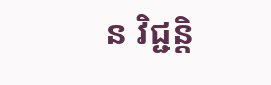ន វិជ្ជន្តិ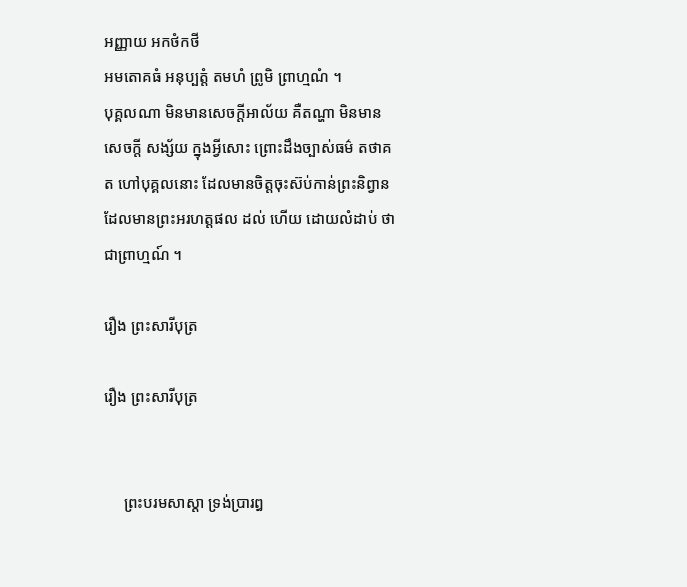ឣញ្ញាយ ឣកថំកថី
ឣមតោគធំ ឣនុប្បត្តំ តមហំ ព្រូមិ ព្រាហ្មណំ ។
បុគ្គលណា មិនមានសេចក្តីឣាល័យ គឺតណ្ហា មិនមានសេចក្តី សង្ស័យ ក្នុងអ្វីសោះ ព្រោះដឹងច្បាស់ធម៌ តថាគត ហៅបុគ្គលនោះ ដែលមានចិត្តចុះស៊ប់កាន់ព្រះនិព្វាន ដែលមានព្រះឣរហត្តផល ដល់ ហើយ ដោយលំដាប់ ថា ជាព្រាហ្មណ៍ ។

រឿង ព្រះសារីបុត្រ

រឿង ព្រះសារីបុត្រ


     ព្រះបរមសាស្តា ទ្រង់ប្រារឰ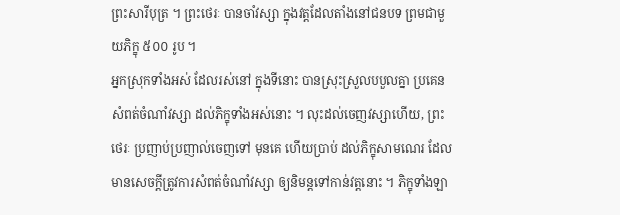ព្រះសារីបុត្រ ។ ព្រះថេរៈ បានចាំវស្សា ក្នុងវត្តដែលតាំងនៅជនបទ ព្រមជាមួយភិក្ខុ ៥០០ រូប ។
ឣ្នកស្រុកទាំងឣស់ ដែលរស់នៅ ក្នុងទីនោះ បានស្រុះស្រួលបបួលគ្នា ប្រគេនសំពត់ចំណាំវស្សា ដល់ភិក្ខុទាំងឣស់នោះ ។ លុះដល់ចេញវស្សាហើយ, ព្រះថេរៈ ប្រញាប់ប្រញាល់ចេញទៅ មុនគេ ហើយប្រាប់ ដល់ភិក្ខុសាមណេរ ដែលមានសេចក្តីត្រូវការសំពត់ចំណាំវស្សា ឲ្យនិមន្តទៅកាន់វត្តនោះ ។ ភិក្ខុទាំងឡា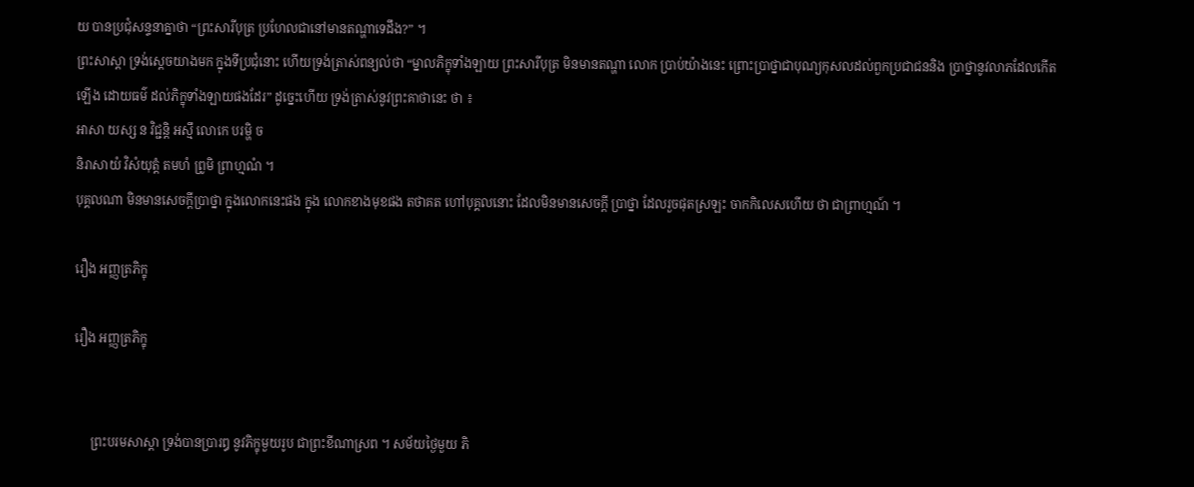យ បានប្រជុំសន្ទនាគ្នាថា “ព្រះសារីបុត្រ ប្រហែលជានៅមានតណ្ហាទេដឹង?” ។
ព្រះសាស្តា ទ្រង់ស្តេចយាងមក ក្នុងទីប្រជុំនោះ ហើយទ្រង់ត្រាស់ពន្យល់ថា “ម្នាលភិក្ខុទាំងឡាយ ព្រះសារីបុត្រ មិនមានតណ្ហា លោក ប្រាប់យ៉ាងនេះ ព្រោះប្រាថ្នាជាបុណ្យកុសលដល់ពួកប្រជាជននិង ប្រាថ្នានូវលាភដែលកើតឡើង ដោយធម៌ ដល់ភិក្ខុទាំងឡាយផងដែរ” ដូច្នេះហើយ ទ្រង់ត្រាស់នូវព្រះគាថានេះ ថា ៖
ឣាសា យស្ស ន វិជ្ជន្តិ ឣស្មឹ លោកេ បរម្ហិ ច
និរាសាយំ វិសំយុត្តំ តមហំ ព្រូមិ ព្រាហ្មណំ ។
បុគ្គលណា មិនមានសេចក្តីប្រាថ្នា ក្នុងលោកនេះផង ក្នុង លោកខាងមុខផង តថាគត ហៅបុគ្គលនោះ ដែលមិនមានសេចក្តី ប្រាថ្នា ដែលរួចផុតស្រឡះ ចាកកិលេសហើយ ថា ជាព្រាហ្មណ៍ ។

រឿង ឣញ្ញត្រភិក្ខុ

រឿង ឣញ្ញត្រភិក្ខុ


     ព្រះបរមសាស្តា ទ្រង់បានប្រារឰ នូវភិក្ខុមួយរូប ជាព្រះខីណាស្រព ។ សម័យថ្ងៃមួយ ភិ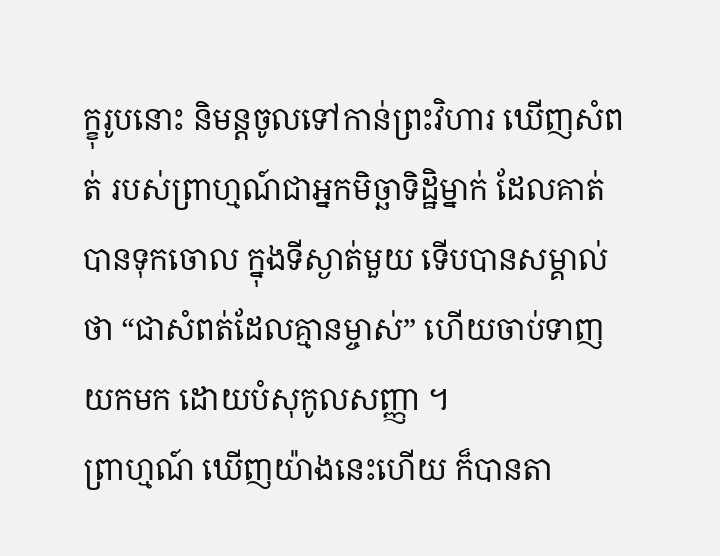ក្ខុរូបនោះ និមន្តចូលទៅកាន់ព្រះវិហារ ឃើញសំពត់ របស់ព្រាហ្មណ៍ជាឣ្នកមិច្ឆាទិដ្ឋិម្នាក់ ដែលគាត់បានទុកចោល ក្នុងទីស្ងាត់មួយ ទើបបានសម្គាល់ថា “ជាសំពត់ដែលគ្មានម្ចាស់” ហើយចាប់ទាញយកមក ដោយបំសុកូលសញ្ញា ។
ព្រាហ្មណ៍ ឃើញយ៉ាងនេះហើយ ក៏បានតា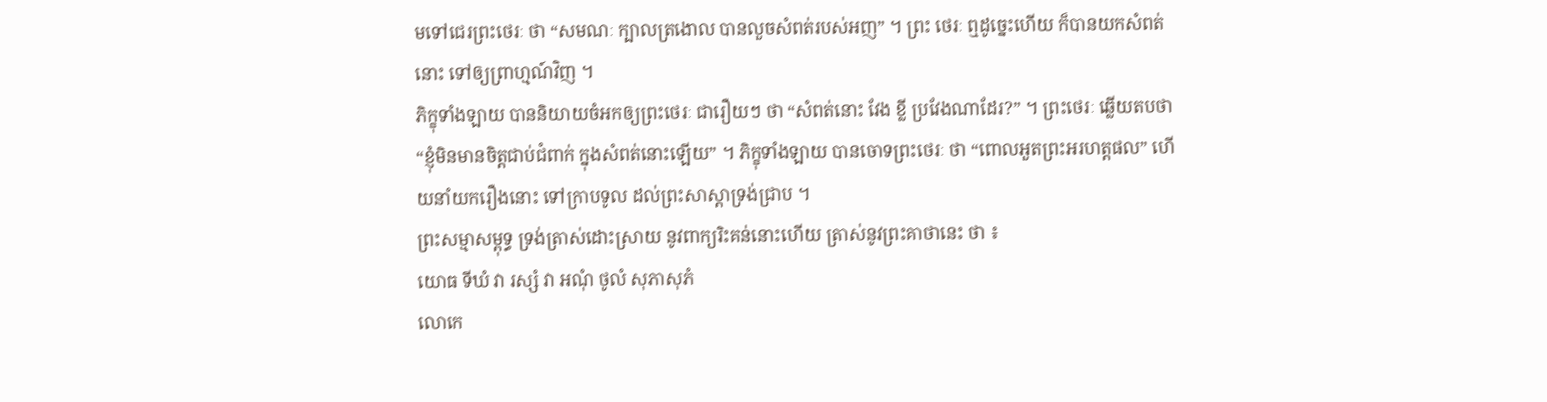មទៅជេរព្រះថេរៈ ថា “សមណៈ ក្បាលត្រងោល បានលួចសំពត់របស់ឣញ” ។ ព្រះ ថេរៈ ឮដូច្នេះហើយ ក៏បានយកសំពត់នោះ ទៅឲ្យព្រាហ្មណ៍វិញ ។
ភិក្ខុទាំងឡាយ បាននិយាយចំឣកឲ្យព្រះថេរៈ ជារឿយៗ ថា “សំពត់នោះ វែង ខ្លី ប្រវែងណាដែរ?” ។ ព្រះថេរៈ ឆ្លើយតបថា “ខ្ញុំមិនមានចិត្តជាប់ជំពាក់ ក្នុងសំពត់នោះឡើយ” ។ ភិក្ខុទាំងឡាយ បានចោទព្រះថេរៈ ថា “ពោលឣួតព្រះឣរហត្តផល” ហើយនាំយករឿងនោះ ទៅក្រាបទូល ដល់ព្រះសាស្តាទ្រង់ជ្រាប ។
ព្រះសម្មាសម្ពុទ្ធ ទ្រង់ត្រាស់ដោះស្រាយ នូវពាក្យរិះគន់នោះហើយ ត្រាស់នូវព្រះគាថានេះ ថា ៖
យោធ ទីឃំ វា រស្សំ វា ឣណុំ ថូលំ សុភាសុភំ
លោកេ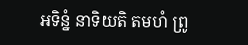ឣទិន្នំ នាទិយតិ តមហំ ព្រូ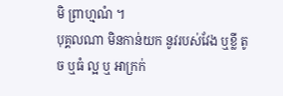មិ ព្រាហ្មណំ ។
បុគ្គលណា មិនកាន់យក នូវរបស់វែង ឬខ្លី តូច ឬធំ ល្អ ឬ ឣាក្រក់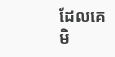ដែលគេមិ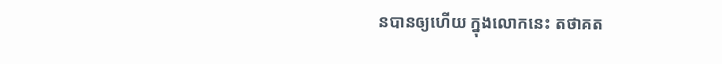នបានឲ្យហើយ ក្នុងលោកនេះ តថាគត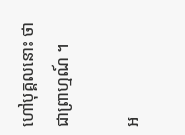ហៅបុគ្គលនោះ ថា ជាព្រាហ្មណ៍ ។

អ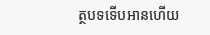ត្ថបទទើបអានហើយ